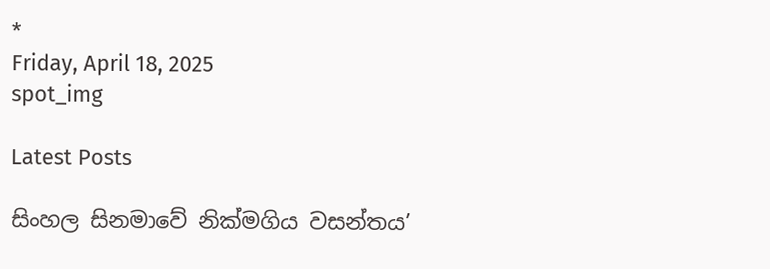*
Friday, April 18, 2025
spot_img

Latest Posts

සිංහල සිනමාවේ නික්මගිය වසන්තය’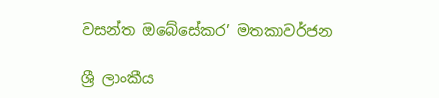වසන්ත ඔබේසේකර’ මතකාවර්ජන

ශ්‍රී ලාංකීය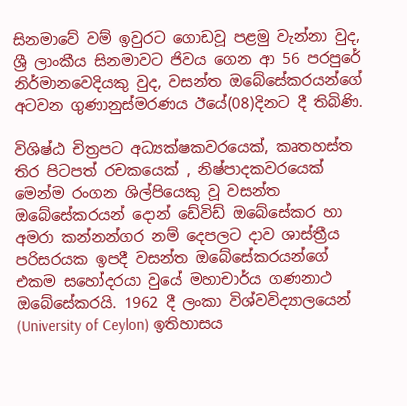සිනමාවේ වම් ඉවුරට ගොඩවූ පළමු වැන්නා වුද, ශ්‍රී ලාංකීය සිනමාවට ජිවය ගෙන ආ 56 පරපුරේ නිර්මානවෙදියකු වුද, වසන්ත ඔබේසේකරයන්ගේ අටවන ගුණානුස්මරණය ඊයේ(08)දිනට දී තිබිණි.

විශිෂ්ඨ චිත්‍රපට අධ්‍යක්ෂකවරයෙක්, කෘතහස්ත තිර පිටපත් රචකයෙක් , නිෂ්පාදකවරයෙක් මෙන්ම රංගන ශිල්පියෙකු වූ වසන්ත ඔබේසේකරයන් දොන් ඩේවිඩ් ඔබේසේකර හා අමරා කන්නන්ගර නම් දෙපලට දාව ශාස්ත්‍රීය පරිසරයක ඉපදී වසන්ත ඔබේසේකරයන්ගේ එකම සහෝදරයා වුයේ මහාචාර්ය ගණනාථ ඔබේසේකරයි. 1962 දී ලංකා විශ්වවිද්‍යාලයෙන් (University of Ceylon) ඉතිහාසය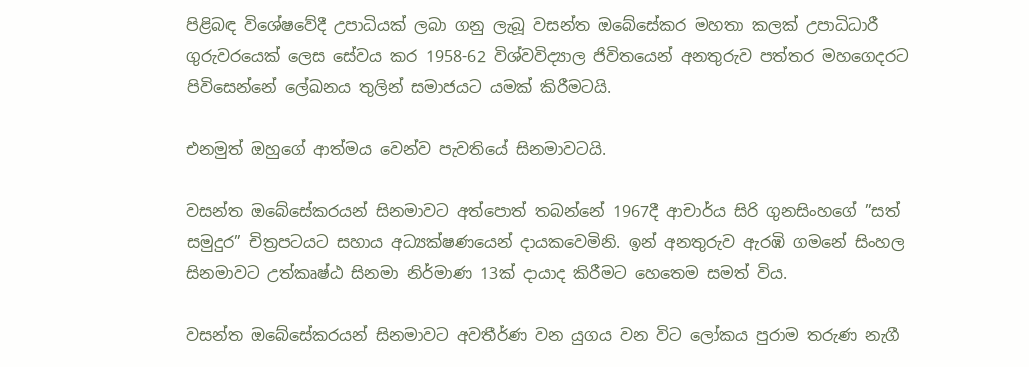පිළිබඳ විශේෂවේදී උපාධියක් ලබා ගනු ලැබූ වසන්ත ඔබේසේකර මහතා කලක් උපාධිධාරී ගුරුවරයෙක් ලෙස සේවය කර 1958-62 විශ්වවිද්‍යාල ජිවිතයෙන් අනතුරුව පත්තර මහගෙදරට පිවිසෙන්නේ ලේඛනය තුලින් සමාජයට යමක් කිරීමටයි.

එනමුත් ඔහුගේ ආත්මය වෙන්ව පැවතියේ සිනමාවටයි.

වසන්ත ඔබේසේකරයන් සිනමාවට අත්පොත් තබන්නේ 1967දී ආචාර්ය සිරි ගුනසිංහගේ ”සත් සමුදුර” චිත්‍රපටයට සහාය අධ්‍යක්ෂණයෙන් දායකවෙමිනි. ඉන් අනතුරුව ඇරඹි ගමනේ සිංහල සිනමාවට උත්කෘෂ්ඨ සිනමා නිර්මාණ 13ක් දායාද කිරීමට හෙතෙම සමත් විය.

වසන්ත ඔබේසේකරයන් සිනමාවට අවතීර්ණ වන යුගය වන විට ලෝකය පුරාම තරුණ නැගී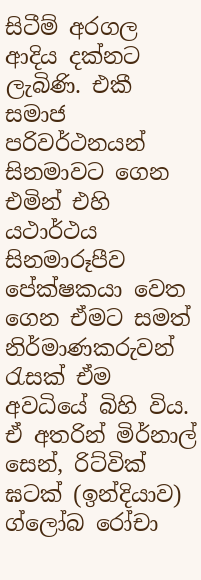සිටීම් අරගල ආදිය දක්නට ලැබිණි. එකී සමාජ පරිවර්ථනයන් සිනමාවට ගෙන එමින් එහි යථාර්ථය සිනමාරූපීව පේක්ෂකයා වෙත ගෙන ඒමට සමත් නිර්මාණකරුවන් රැසක් ඒම අවධියේ බිහි විය. ඒ අතරින් මිර්නාල් සෙන්, රිට්වික් ඝටක් (ඉන්දියාව) ග්ලෝබ රෝචා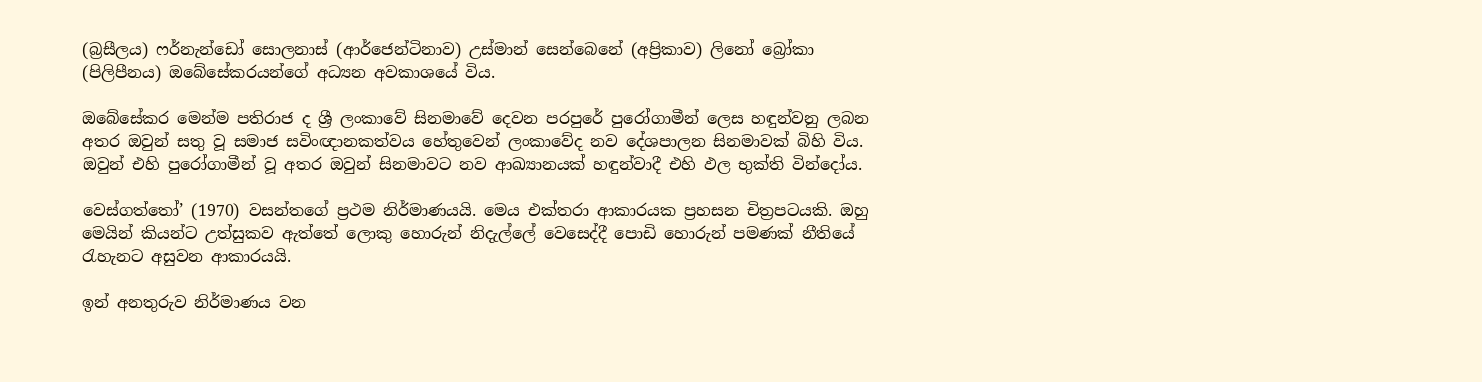(බ්‍රසීලය) ෆර්නැන්ඩෝ සොලනාස් (ආර්ජෙන්ටිනාව) උස්මාන් සෙන්බෙනේ (අප්‍රිකාව) ලිනෝ බ්‍රෝකා (පිලිපීනය) ඔබේසේකරයන්ගේ අධ්‍යන අවකාශයේ විය.

ඔබේසේකර මෙන්ම පතිරාජ ද ශ්‍රී ලංකාවේ සිනමාවේ දෙවන පරපුරේ පුරෝගාමීන් ලෙස හඳුන්වනු ලබන අතර ඔවුන් සතු වූ සමාජ සවිංඥානකත්වය හේතුවෙන් ලංකාවේද නව දේශපාලන සිනමාවක් බිහි විය. ඔවුන් එහි පුරෝගාමීන් වූ අතර ඔවුන් සිනමාවට නව ආඛ්‍යානයක් හඳුන්වාදී එහි ඵල භුක්ති වින්දෝය.

වෙස්ගත්තෝ’ (1970) වසන්තගේ ප්‍රථම නිර්මාණයයි. මෙය එක්තරා ආකාරයක ප්‍රහසන චිත්‍රපටයකි. ඔහු මෙයින් කියන්ට උත්සුකව ඇත්තේ ලොකු හොරුන් නිදැල්ලේ වෙසෙද්දී පොඩි හොරුන් පමණක් නීතියේ රැහැනට අසුවන ආකාරයයි.

ඉන් අනතුරුව නිර්මාණය වන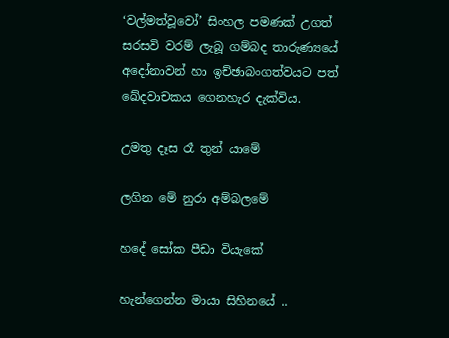‘වල්මත්වූවෝ’ සිංහල පමණක් උගත් සරසවි වරම් ලැබූ ගම්බද තාරුණ්‍යයේ අදෝනාවන් හා ඉච්ඡාබංගත්වයට පත් ඛේදවාචකය ගෙනහැර දැක්විය.

උමතු දෑස රෑ තුන් යාමේ

ලගින මේ නුරා අම්බලමේ

හදේ සෝක පීඩා වියැකේ

හැන්ගෙන්න මායා සිහිනයේ ..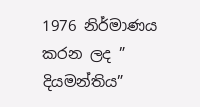1976 නිර්මාණය කරන ලද ” දියමන්තිය”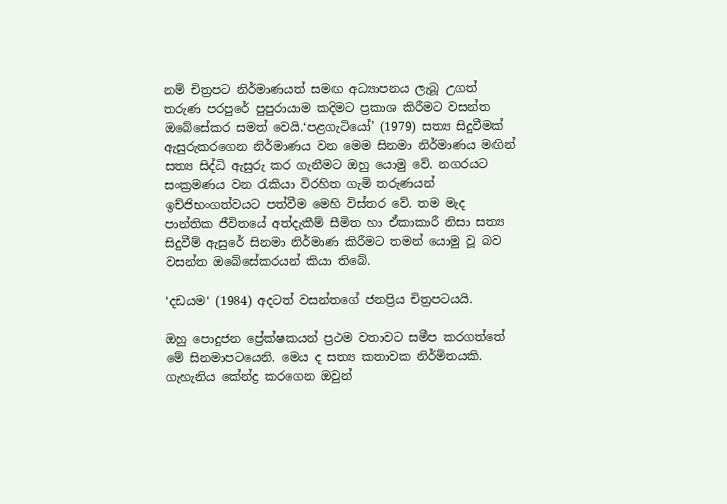නම් චිත්‍රපට නිර්මාණයත් සමඟ අධ්‍යාපනය ලැබූ උගත් තරුණ පරපුරේ පුපුරායාම කදිමට ප්‍රකාශ කිරීමට වසන්ත ඔබේසේකර සමත් වෙයි.‘පළගැටියෝ’ (1979) සත්‍ය සිදුවීමක් ඇසුරුකරගෙන නිර්මාණය වන මෙම සිනමා නිර්මාණය මඟින් සත්‍ය සිද්ධි ඇසුරු කර ගැනීමට ඔහු යොමු වේ. නගරයට සංක්‍රමණය වන රැකියා විරහිත ගැමි තරුණයන් ඉච්ජිභංගත්වයට පත්වීම මෙහි විස්තර වේ. තම මැද පාන්තික ජීවිතයේ අත්දැකීම් සීමිත හා ඒකාකාරී නිසා සත්‍ය සිදුවීම් ඇසුරේ සිනමා නිර්මාණ කිරීමට තමන් යොමු වූ බව වසන්ත ඔබේසේකරයන් කියා තිබේ.

‘දඩයම‘ (1984) අදටත් වසන්තගේ ජනප්‍රිය චිත්‍රපටයයි.

ඔහු පොදුජන ප්‍රේක්ෂකයන් ප්‍රථම වතාවට සමීප කරගත්තේ මේ සිනමාපටයෙනි. මෙය ද සත්‍ය කතාවක නිර්මිතයකි. ගැහැනිය කේන්ද්‍ර කරගෙන ඔවුන්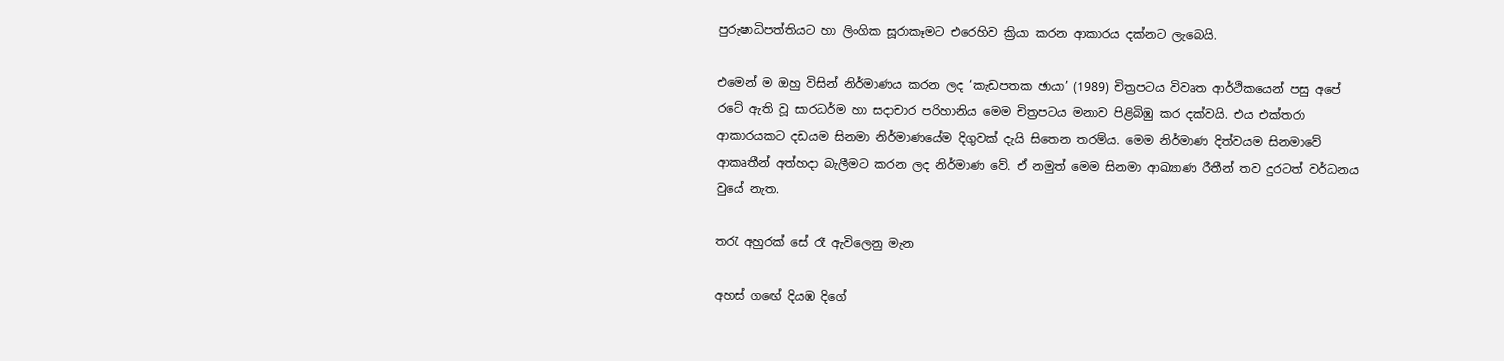පුරුෂාධිපත්තියට හා ලිංගික සූරාකෑමට එරෙහිව ක්‍රියා කරන ආකාරය දක්නට ලැබෙයි.

එමෙන් ම ඔහු විසින් නිර්මාණය කරන ලද ‘කැඩපතක ඡායා’ (1989) චිත්‍රපටය විවෘත ආර්ථිකයෙන් පසු අපේ රටේ ඇති වූ සාරධර්ම හා සදාචාර පරිහානිය මෙම චිත්‍රපටය මනාව පිළිබිඹු කර දක්වයි. එය එක්තරා ආකාරයකට දඩයම සිනමා නිර්මාණයේම දිගුවක් දැයි සිතෙන තරම්ය. මෙම නිර්මාණ දිත්වයම සිනමාවේ ආකෘතීන් අත්හදා බැලීමට කරන ලද නිර්මාණ වේ. ඒ නමුත් මෙම සිනමා ආඛ්‍යාණ රීතීන් තව දුරටත් වර්ධනය වුයේ නැත.

තරැ අහුරක් සේ රෑ ඇවිලෙනු මැන

අහස් ගඟේ දියඹ දිගේ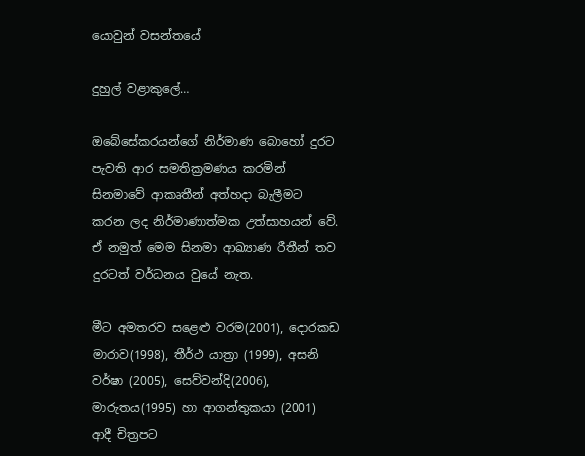යොවුන් වසන්තයේ

දුහුල් වළාකුලේ…

ඔබේසේකරයන්ගේ නිර්මාණ බොහෝ දුරට පැවති ආර සමතික්‍රමණය කරමින් සිනමාවේ ආකෘතීන් අත්හදා බැලීමට කරන ලද නිර්මාණාත්මක උත්සාහයන් වේ. ඒ නමුත් මෙම සිනමා ආඛ්‍යාණ රීතීන් තව දුරටත් වර්ධනය වුයේ නැත.

මීට අමතරව සළෙළු වරම(2001), දොරකඩ මාරාව(1998), තීර්ථ යාත්‍රා (1999), අසනි වර්ෂා (2005), සෙව්වන්දි(2006), මාරුතය(1995) හා ආගන්තුකයා (2001) ආදී චිත්‍රපට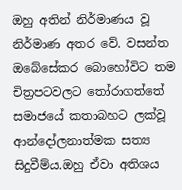ඔහු අතින් නිර්මාණය වූ නිර්මාණ අතර වේ. වසන්ත ඔබේසේකර බොහෝවිට තම චිත්‍රපටවලට තෝරාගත්තේ සමාජයේ කතාබහට ලක්වූ ආන්දෝලනාත්මක සත්‍ය සිදුවීම්ය.ඔහු ඒවා අතිශය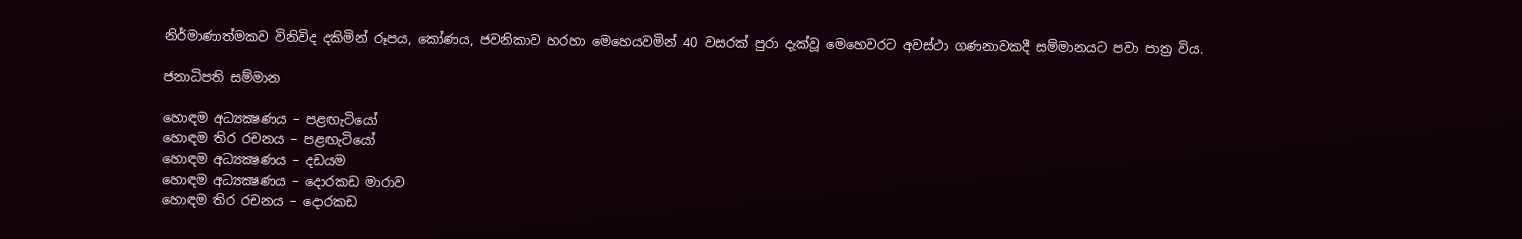නිර්මාණාත්මකව විනිවිද දකිමින් රූපය, කෝණය, ජවනිකාව හරහා මෙහෙයවමින් 40 වසරක් පුරා දැක්වූ මෙහෙවරට අවස්ථා ගණනාවකදී සම්මානයට පවා පාත්‍ර විය.

ජනාධිපති සම්මාන

හොඳම අධ්‍යක්‍ෂණය – පළඟැටියෝ
හොඳම තිර රචනය – පළඟැටියෝ
හොඳම අධ්‍යක්‍ෂණය – දඩයම
හොඳම අධ්‍යක්‍ෂණය – දොරකඩ මාරාව
හොඳම තිර රචනය – දොරකඩ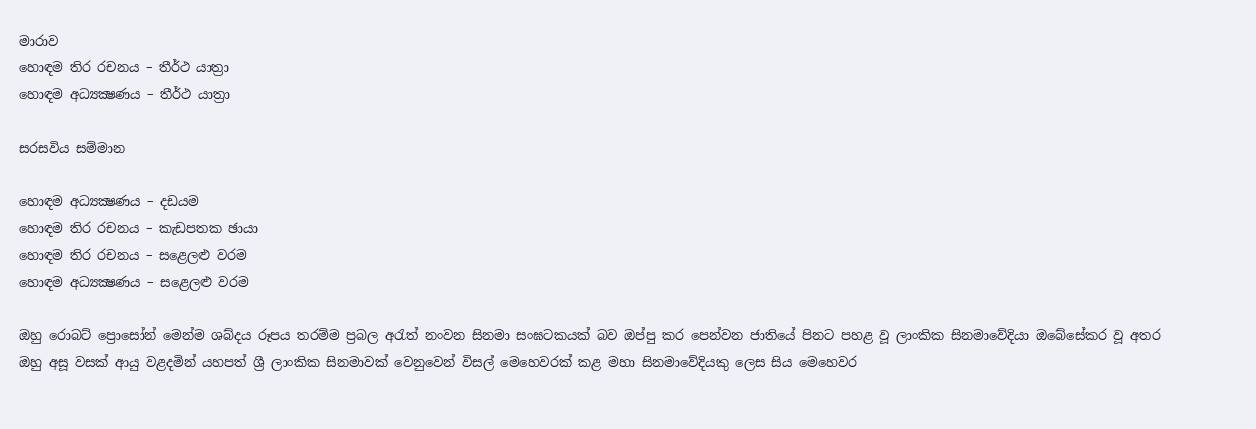මාරාව
හොඳම තිර රචනය – තීර්ථ යාත්‍රා
හොඳම අධ්‍යක්‍ෂණය – තීර්ථ යාත්‍රා

සරසවිය සම්මාන

හොඳම අධ්‍යක්‍ෂණය – දඩයම
හොඳම තිර රචනය – කැඩපතක ඡායා
හොඳම තිර රචනය – සළෙලළු වරම
හොඳම අධ්‍යක්‍ෂණය – සළෙලළු වරම

ඔහු රොබට් ප්‍රොසෝන් මෙන්ම ශබ්දය රූපය තරම්ම ප්‍රබල අරැත් නංවන සිනමා සංඝටකයක් බව ඔප්පු කර පෙන්වන ජාතියේ පිනට පහළ වූ ලාංකික සිනමාවේදියා ඔබේසේකර වූ අතර ඔහු අසූ වසක් ආයු වළදමින් යහපත් ශ්‍රී ලාංකික සිනමාවක් වෙනුවෙන් විසල් මෙහෙවරක් කළ මහා සිනමාවේදියකු ලෙස සිය මෙහෙවර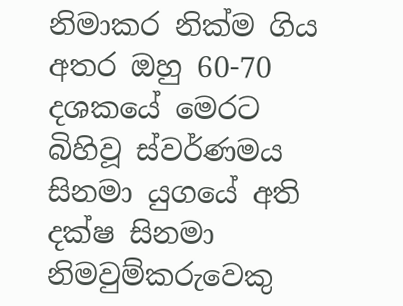නිමාකර නික්ම ගිය අතර ඔහු 60-70 දශකයේ මෙරට බිහිවූ ස්වර්ණමය සිනමා යුගයේ අති දක්ෂ සිනමා නිමවුම්කරුවෙකු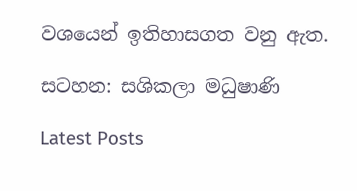වශයෙන් ඉතිහාසගත වනු ඇත.

සටහන: සශිකලා මධුෂාණි

Latest Posts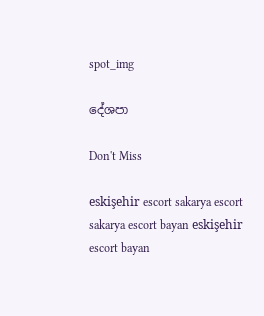spot_img

දේශපා

Don't Miss

eskişehir escort sakarya escort sakarya escort bayan eskişehir escort bayan